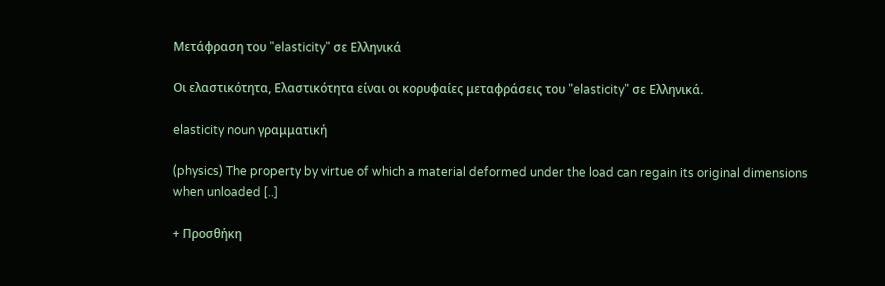Μετάφραση του "elasticity" σε Ελληνικά

Οι ελαστικότητα, Ελαστικότητα είναι οι κορυφαίες μεταφράσεις του "elasticity" σε Ελληνικά.

elasticity noun γραμματική

(physics) The property by virtue of which a material deformed under the load can regain its original dimensions when unloaded [..]

+ Προσθήκη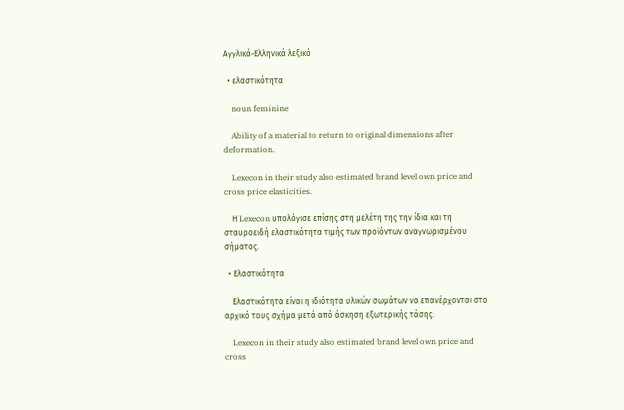Αγγλικά-Ελληνικά λεξικό

  • ελαστικότητα

    noun feminine

    Ability of a material to return to original dimensions after deformation.

    Lexecon in their study also estimated brand level own price and cross price elasticities.

    Η Lexecon υπολόγισε επίσης στη μελέτη της την ίδια και τη σταυροειδή ελαστικότητα τιμής των προϊόντων αναγνωρισμένου σήματος.

  • Ελαστικότητα

    Ελαστικότητα είναι η ιδιότητα υλικών σωμάτων να επανέρχονται στο αρχικό τους σχήμα μετά από άσκηση εξωτερικής τάσης.

    Lexecon in their study also estimated brand level own price and cross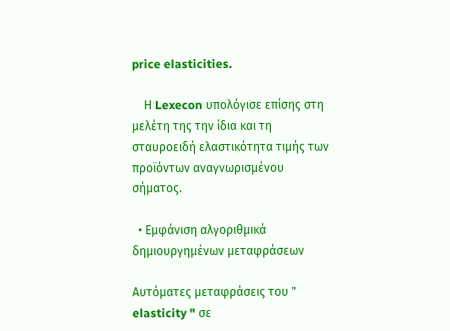price elasticities.

    Η Lexecon υπολόγισε επίσης στη μελέτη της την ίδια και τη σταυροειδή ελαστικότητα τιμής των προϊόντων αναγνωρισμένου σήματος.

  • Εμφάνιση αλγοριθμικά δημιουργημένων μεταφράσεων

Αυτόματες μεταφράσεις του " elasticity " σε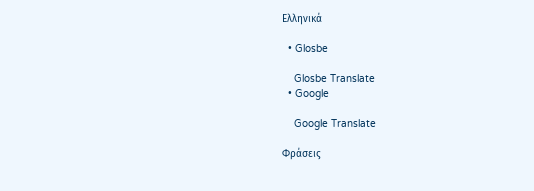Ελληνικά

  • Glosbe

    Glosbe Translate
  • Google

    Google Translate

Φράσεις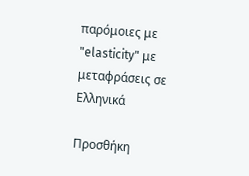παρόμοιες με "elasticity" με μεταφράσεις σε Ελληνικά

Προσθήκη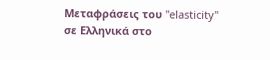Μεταφράσεις του "elasticity" σε Ελληνικά στο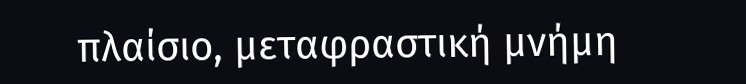πλαίσιο, μεταφραστική μνήμη